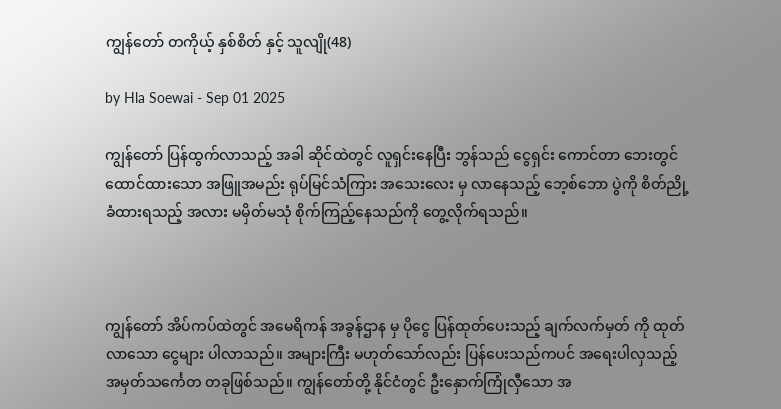ကျွန်တော် တကိုယ့် နှစ်စိတ် နှင့် သူလျို(48)

by Hla Soewai - Sep 01 2025

ကျွန်တော် ပြန်ထွက်လာသည့် အခါ ဆိုင်ထဲတွင် လူရှင်းနေပြီး ဘွန်သည် ငွေရှင်း ကောင်တာ ဘေးတွင် ထောင်ထားသော အဖြူအမည်း ရုပ်မြင်သံကြား အသေးလေး မှ လာနေသည့် ဘေ့စ်ဘော ပွဲကို စိတ်ညို့ခံထားရသည့် အလား မမှိတ်မသုံ စိုက်ကြည့်နေသည်ကို တွေ့လိုက်ရသည်။



ကျွန်တော် အိပ်ကပ်ထဲတွင် အမေရိကန် အခွန်ဌာန မှ ပိုငွေ ပြန်ထုတ်ပေးသည့် ချက်လက်မှတ် ကို ထုတ်လာသော ငွေများ ပါလာသည်။ အများကြီး မဟုတ်သော်လည်း ပြန်ပေးသည်ကပင် အ‌ရေးပါလှသည့် အမှတ်သင်္ကေတ တခုဖြစ်သည်။ ကျွန်တော်တို့ နိုင်ငံတွင် ဦးနှောက်ကြုံလှီသော အ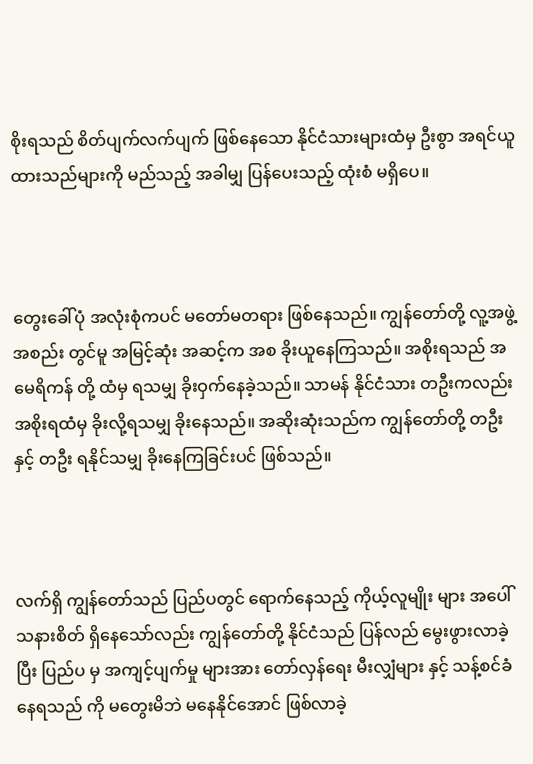စိုးရသည် စိတ်ပျက်လက်ပျက် ဖြစ်နေသော နိုင်ငံသားများထံမှ ဦးစွာ အရင်ယူထားသည်များကို မည်သည့် အခါမျှ ပြန်ပေးသည့် ထုံးစံ မရှိပေ။



တွေးခေါ်ပုံ အလုံးစုံကပင် မတော်မတရား ဖြစ်နေသည်။ ကျွန်တော်တို့ လူ့အဖွဲ့အစည်း တွင်မူ အမြင့်ဆုံး အဆင့်က အစ ခိုးယူနေကြသည်။ အစိုးရသည် အမေရိကန် တို့ ထံမှ ရသမျှ ခိုးဝှက်နေခဲ့သည်။ သာမန် နိုင်ငံသား တဦးကလည်း အစိုးရထံမှ ခိုးလို့ရသမျှ ခိုးနေသည်။ အဆိုးဆုံးသည်က ကျွန်တော်တို့ တ‌‌ဦး နှင့် တဦး ရနိုင်သမျှ ခိုးနေကြခြင်းပင် ဖြစ်သည်။



လက်ရှိ ကျွန်တော်သည် ပြည်ပတွင် ရောက်နေသည့် ကိုယ့်လူမျိုး များ အပေါ် သနားစိတ် ရှိနေသော်လည်း ကျွန်တော်တို့ နိုင်ငံသည် ပြန်လည် မွေးဖွားလာခဲ့ပြီး ပြည်ပ မှ အကျင့်ပျက်မှု များအား တော်လှန်ရေး မီးလျှံများ နှင့် သန့်စင်ခံနေရသည် ကို မတွေးမိဘဲ မနေနိုင်အောင် ဖြစ်လာခဲ့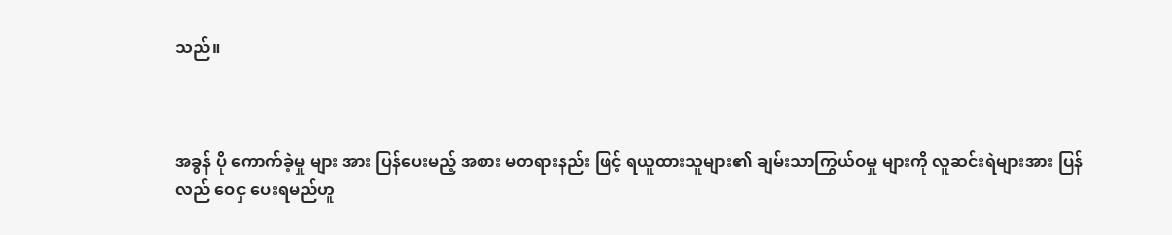သည်။



အခွန် ပို ကောက်ခဲ့မှု များ အား ပြန်ပေးမည့် အစား မတရားနည်း ဖြင့် ရယူထားသူများ၏ ချမ်းသာကြွယ်ဝမှု များကို လူဆင်းရဲများအား ပြန်လည် ဝေငှ ပေးရမည်ဟူ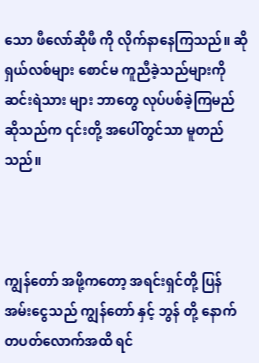သော ဖီလော်ဆိုဖီ ကို လိုက်နာနေကြသည်။ ဆိုရှယ်လစ်များ စောင်မ ကူညီခဲ့သည်များကို ဆင်းရဲသား များ ဘာတွေ လုပ်ပစ်ခဲ့ကြမည် ဆိုသည်က ၎င်းတို့ အပေါ်တွင်သာ မူတည်သည်။



ကျွန်တော် အဖို့ကတော့ အရင်းရှင်တို့ ပြန်အမ်းငွေသည် ကျွန်တော် နှင့် ဘွန် တို့ နောက်တပတ်လောက်အထိ ရင်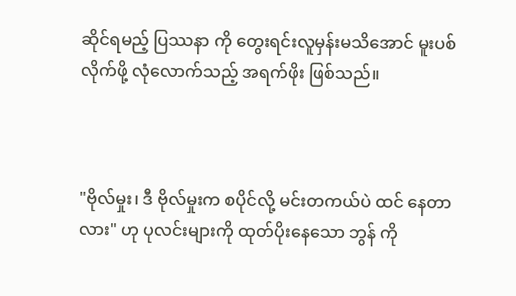ဆိုင်ရမည့် ပြဿနာ ကို တွေးရင်းလူမှန်းမသိအောင် မူးပစ်လိုက်ဖို့ လုံ‌လောက်သည့် အရက်ဖိုး ဖြစ်သည်။



"ဗိုလ်မှုး၊ ဒီ ဗိုလ်မှုးက စပိုင်လို့ မင်းတကယ်ပဲ ထင် နေတာလား" ဟု ပုလင်းများကို ထုတ်ပိုးနေသော ဘွန် ကို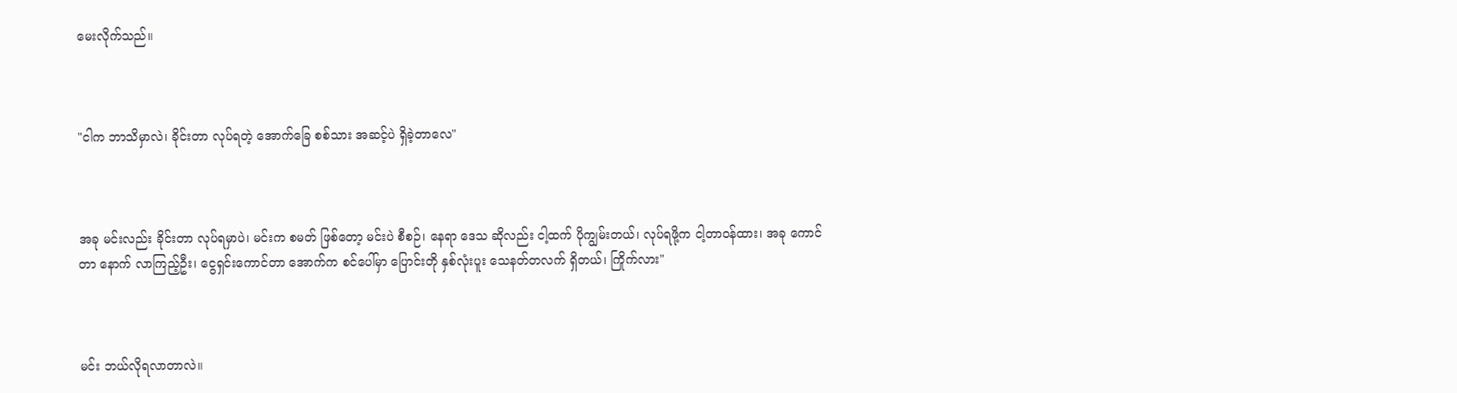မေးလိုက်သည်။



"ငါက ဘာသိမှာလဲ၊ ခိုင်းတာ လုပ်ရတဲ့ အောက်ခြေ စစ်သား အဆင့်ပဲ ရှိခဲ့တာလေ"



အခု မင်းလည်း ခိုင်းတာ လုပ်ရမှာပဲ၊ မင်းက စမတ် ဖြစ်တော့ မင်းပဲ စီစဉ်၊ နေရာ ဒေသ ဆိုလည်း ငါ့ထက် ပိုကျွမ်းတယ်၊ လုပ်ရဖို့က ငါ့တာဝန်ထား၊ အခု ကောင်တာ နောက် လာကြည့်ဦး၊ ငွေရှင်းကောင်တာ အောက်က စင်ပေါ်မှာ ပြောင်းတို နှစ်လုံးပူး သေနတ်တလက် ရှိတယ်၊ ကြိုက်လား"



မင်း ဘယ်လိုရလာတာလဲ။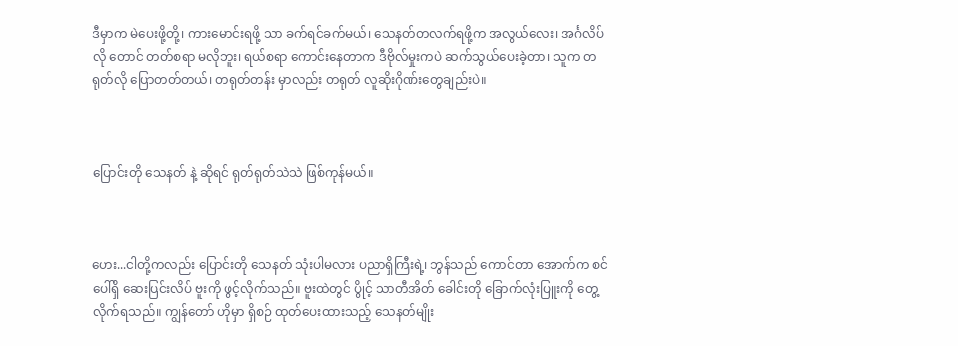ဒီမှာက မဲပေးဖို့တို့၊ ကားမောင်းရဖို့ သာ ခက်ရင်ခက်မယ်၊ သေနတ်တလက်ရဖို့က အလွယ်လေး၊ အင်္ဂလိပ်လို တောင် တတ်စရာ မလိုဘူး၊ ရယ်စရာ ကောင်းနေတာက ဒီဗိုလ်မှုးကပဲ ဆက်သွယ်ပေးခဲ့တာ၊ သူက တရုတ်လို ပြောတတ်တယ်၊ တရုတ်တန်း မှာလည်း တရုတ် လူဆိုးဂိုဏ်းတွေချည်းပဲ။



ပြောင်းတို သေနတ် နဲ့ ဆိုရင် ရုတ်ရုတ်သဲသဲ ဖြစ်ကုန်မယ်။



ဟေး...ငါတို့ကလည်း ပြောင်းတို သေနတ် သုံးပါမလား ပညာရှိကြီးရဲ့၊ ဘွန်သည် ကောင်တာ အောက်က စင်ပေါ်ရှိ ဆေးပြင်းလိပ် ဗူးကို ဖွင့်လိုက်သည်။ ဗူးထဲတွင် ပွိုင့် သာတီအိတ် ခေါင်းတို ခြောက်လုံးပြူးကို တွေ့လိုက်ရသည်။ ကျွန်တော် ဟိုမှာ ရှိစဉ် ထုတ်ပေးထားသည့် သေနတ်မျိုး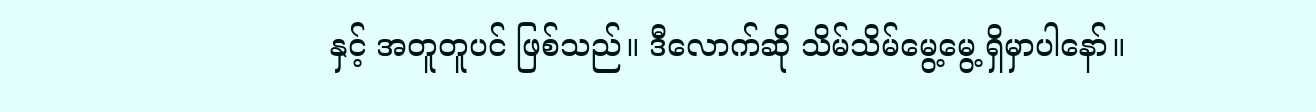နှင့် အတူတူပင် ဖြစ်သည်။ ဒီလောက်ဆို သိမ်သိမ်မွေ့မွေ့ ရှိမှာပါနော်။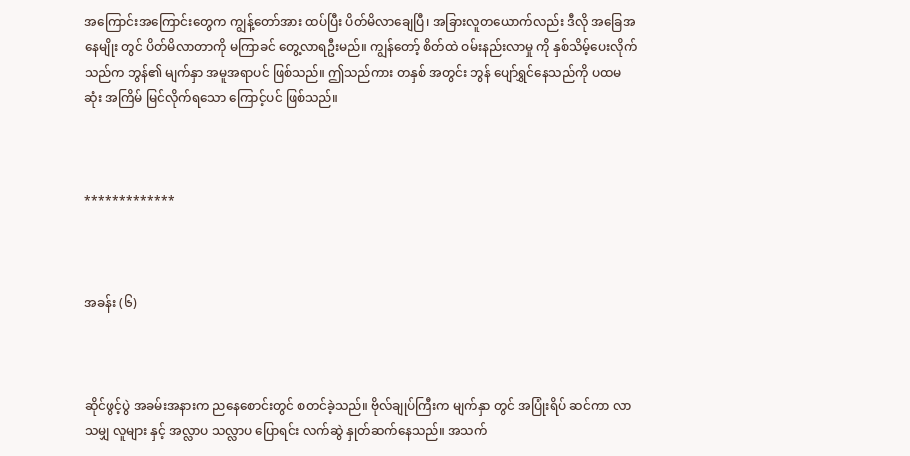အကြောင်းအကြောင်းတွေက ကျွန့်တော်အား ထပ်ပြီး ပိတ်မိလာချေပြီ၊ အခြားလူတယောက်လည်း ဒီလို အခြေအနေမျိုး တွင် ပိတ်မိလာတာကို မကြာခင် တွေ့လာရဦးမည်။ ကျွန်တော့် စိတ်ထဲ ဝမ်းနည်းလာမှု ကို နှစ်သိမ့်ပေးလိုက်သည်က ဘွန်၏ မျက်နှာ အမူအရာပင် ဖြစ်သည်။ ဤသည်ကား တနှစ် အတွင်း ဘွန် ပျော်ရွှင်နေသည်ကို ပထမဆုံး အကြိမ် မြင်လိုက်ရသော ကြောင့်ပင် ဖြစ်သည်။



*************



အခန်း (၆)



ဆိုင်ဖွင့်ပွဲ အခမ်းအနားက ညနေစောင်းတွင် စတင်ခဲ့သည်။ ဗိုလ်ချုပ်ကြီးက မျက်နှာ တွင် အပြုံးရိပ် ဆင်ကာ လာသမျှ လူများ နှင့် အလ္လာပ သလ္လာပ ပြောရင်း လက်ဆွဲ နှုတ်ဆက်နေသည်။ အသက်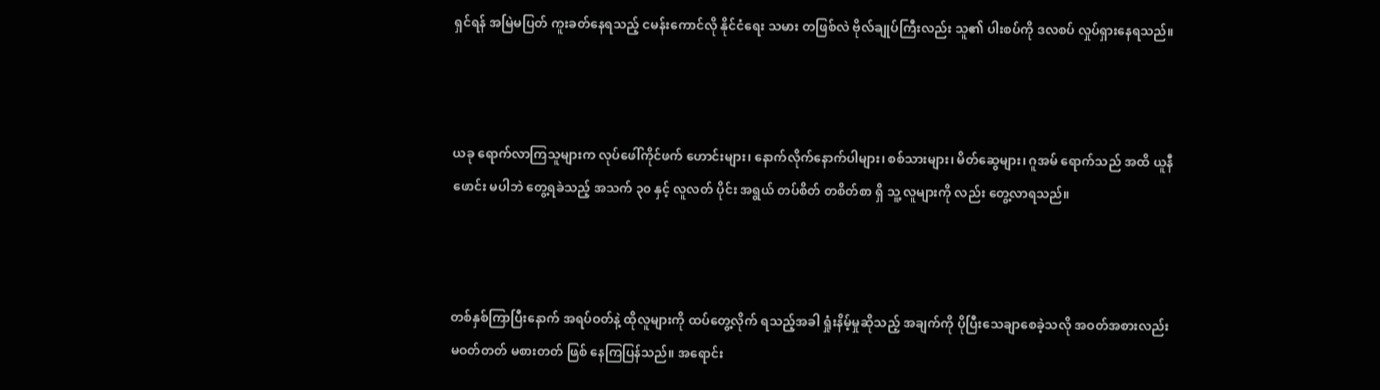ရှင်ရန် အမြဲမပြတ် ကူးခတ်နေရသည့် ငမန်းကောင်လို နိုင်ငံရေး သမား တဖြစ်လဲ ဗိုလ်ချုပ်ကြီးလည်း သူ၏ ပါးစပ်ကို ဒလစပ် လှုပ်ရှားနေရသည်။



ယခု ရောက်လာကြသူများက လုပ်ဖေါ်ကိုင်ဖက် ဟောင်းများ၊ နောက်လိုက်နောက်ပါများ၊ စစ်သားများ၊ မိတ်ဆွေများ၊ ဂူအမ် ရောက်သည် အထိ ယူနီဖောင်း မပါဘဲ တွေ့ရခဲသည့် အသက် ၃၀ နှင့် လူလတ် ပိုင်း အရွယ် တပ်စိတ် တစိတ်စာ ရှိ သူ့ လူများကို လည်း တွေ့လာရသည်။



တစ်နှစ်ကြာပြီးနောက် အရပ်ဝတ်နဲ့ ထိုလူများကို ထပ်တွေ့လိုက် ရသည့်အခါ ရှုံးနိမ့်မှုဆိုသည့် အချက်ကို ပိုပြီးသေချာစေခဲ့သလို အဝတ်အစားလည်း မဝတ်တတ် မစားတတ် ဖြစ်‌ နေကြပြန်သည်။ အရောင်း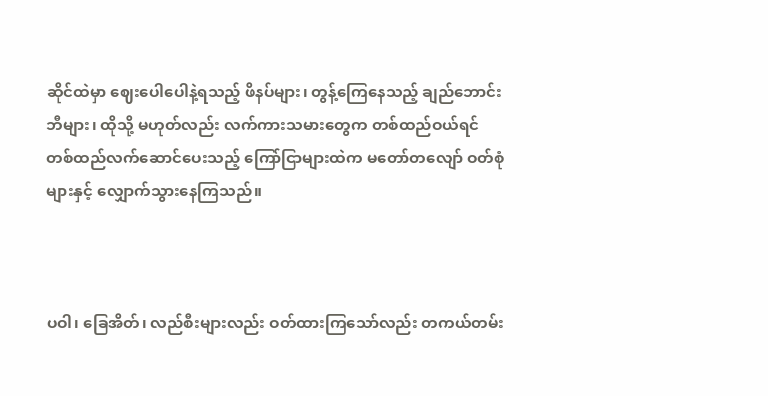ဆိုင်ထဲမှာ ဈေးပေါပေါနဲ့ရသည့် ဖိနပ်များ၊ တွန့်ကြေနေသည့် ချည်ဘောင်းဘီများ၊ ထိုသို့ မဟုတ်လည်း လက်ကားသမားတွေက တစ်ထည်ဝယ်ရင် တစ်ထည်လက်ဆောင်ပေးသည့် ကြော်ငြာများထဲက မတော်တလျော် ဝတ်စုံများနှင့် လျှောက်သွားနေကြသည်။



ပဝါ၊ ခြေအိတ်၊ လည်စီးများလည်း ဝတ်ထားကြသော်လည်း တကယ်တမ်း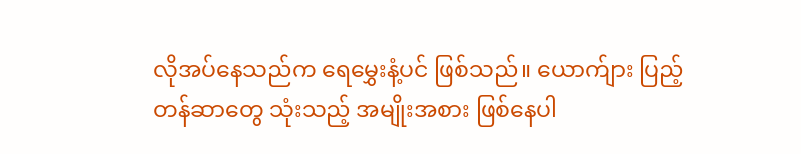လိုအပ်နေသည်က ရေ‌မွှေးနံ့ပင် ဖြစ်သည်။ ယောက်ျား ပြည့်တန်ဆာတွေ သုံးသည့် အမျိုးအစား ဖြစ်နေပါ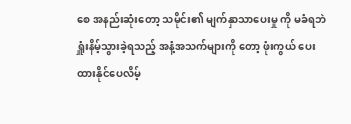စေ အနည်းဆုံးတော့ သမိုင်း၏ မျက်နှာသာပေးမှု ကို မခံရဘဲ ရှူံးနိမ့်သွားခဲ့ရသည့် အနံ့အသက်များကို တော့ ဖုံးကွယ် ပေးထားနိုင်ပေလိမ့်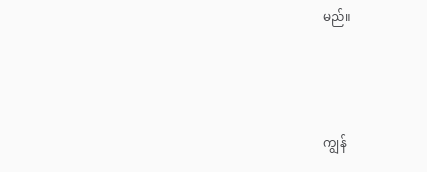မည်။



ကျွန်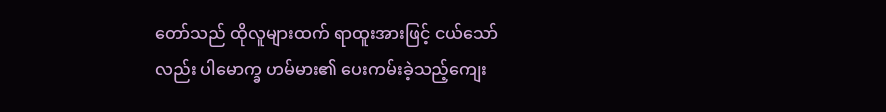တော်သည် ထိုလူများထက် ရာထူးအားဖြင့် ငယ်သော်လည်း ပါမောက္ခ ဟမ်မား၏ ပေးကမ်းခဲ့သည့်ကျေး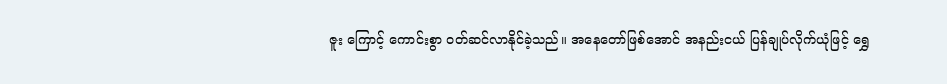ဇူး ကြောင့် ကောင်းစွာ ဝတ်ဆင်လာနိုင်ခဲ့သည်။ အနေတော်ဖြစ်အောင် အနည်းငယ် ပြန်ချုပ်လိုက်ယုံဖြင့် ရွှေ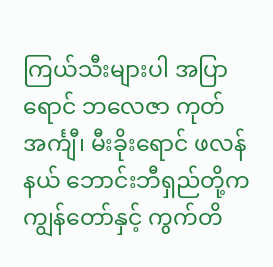ကြယ်သီးများပါ အပြာရောင် ဘလေဇာ ကုတ်အင်္ကျီ၊ မီးခိုးရောင် ဖလန်နယ် ဘောင်းဘီရှည်တို့က ကျွန်တော်နှင့် ကွက်တိ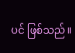ပင် ဖြစ်သည်။